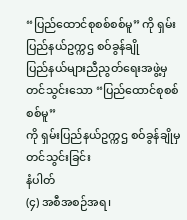“ပြည်ထောင်စုစစ်စစ်မူ” ကို ရှမ်းပြည်နယ်ဥက္ကဌ စဝ်ခွန်ချို
ပြည်နယ်များညီညွတ်ရေးအဖွဲ့မှ
တင်သွင်းသော “ပြည်ထောင်စုစစ်စစ်မူ”
ကို ရှမ်းပြည်နယ်ဥက္ကဌ စဝ်ခွန်ချိုမှ တင်သွင်းခြင်း
နံပါတ်
(၄) အစီအစဉ်အရ၊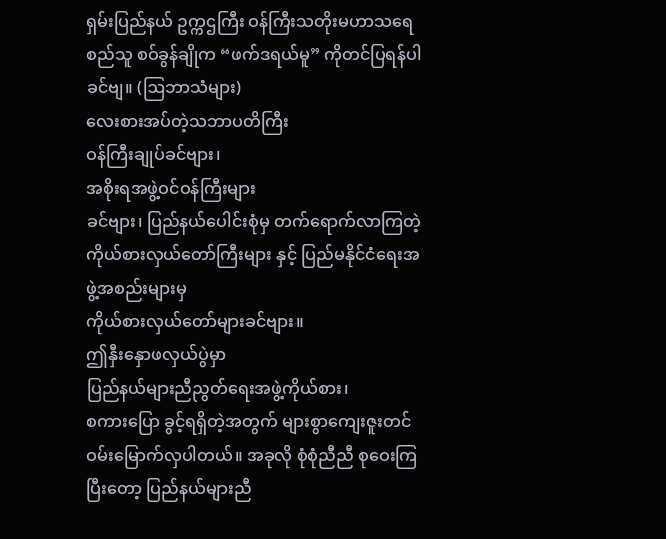ရှမ်းပြည်နယ် ဥက္ကဌကြီး ဝန်ကြီးသတိုးမဟာသရေ စည်သူ စဝ်ခွန်ချိုက “ဖက်ဒရယ်မူ” ကိုတင်ပြရန်ပါ ခင်ဗျ။ (ဩဘာသံများ)
လေးစားအပ်တဲ့သဘာပတိကြီး
ဝန်ကြီးချုပ်ခင်ဗျား၊
အစိုးရအဖွဲ့ဝင်ဝန်ကြီးများ
ခင်ဗျား၊ ပြည်နယ်ပေါင်းစုံမှ တက်ရောက်လာကြတဲ့ ကိုယ်စားလှယ်တော်ကြီးများ နှင့် ပြည်မနိုင်ငံရေးအဖွဲ့အစည်းများမှ
ကိုယ်စားလှယ်တော်များခင်ဗျား။
ဤနှီးနှောဖလှယ်ပွဲမှာ
ပြည်နယ်များညီညွတ်ရေးအဖွဲ့ကိုယ်စား၊
စကားပြော ခွင့်ရရှိတဲ့အတွက် များစွာကျေးဇူးတင် ဝမ်းမြောက်လှပါတယ်။ အခုလို စုံစုံညီညီ စုဝေးကြပြီးတော့ ပြည်နယ်များညီ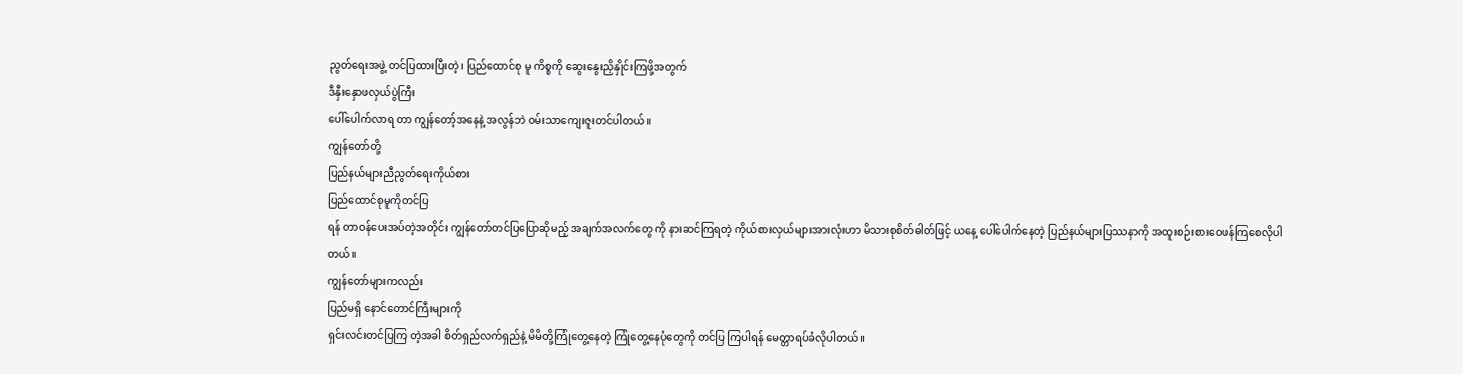ညွတ်ရေးအဖွဲ့ တင်ပြထားပြီးတဲ့၊ ပြည်ထောင်စု မူ ကိစ္စကို ဆွေးနွေးညှိနှိုင်းကြဖို့အတွက်
ဒီနှီးနှောဖလှယ်ပွဲကြီး
ပေါ်ပေါက်လာရ တာ ကျွန်တော့်အနေနဲ့ အလွန်ဘဲ ဝမ်းသာကျေးဇူးတင်ပါတယ်။
ကျွန်တော်တို့
ပြည်နယ်များညီညွတ်ရေးကိုယ်စား
ပြည်ထောင်စုမူကိုတင်ပြ
ရန် တာဝန်ပေးအပ်တဲ့အတိုင်း ကျွန်တော်တင်ပြပြောဆိုမည့် အချက်အလက်တွေ ကို နားဆင်ကြရတဲ့ ကိုယ်စားလှယ်များအားလုံးဟာ မိသားစုစိတ်ဓါတ်ဖြင့် ယနေ့ ပေါ်ပေါက်နေတဲ့ ပြည်နယ်များပြဿနာကို အထူးစဉ်းစားဝေဖန်ကြစေလိုပါတယ်။
ကျွန်တော်များကလည်း
ပြည်မရှိ နောင်တောင်ကြီးများကို
ရှင်းလင်းတင်ပြကြ တဲ့အခါ စိတ်ရှည်လက်ရှည်နဲ့ မိမိတို့ကြုံတွေ့နေတဲ့ ကြုံတွေ့နေပုံတွေကို တင်ပြ ကြပါရန် မေတ္တာရပ်ခံလိုပါတယ်။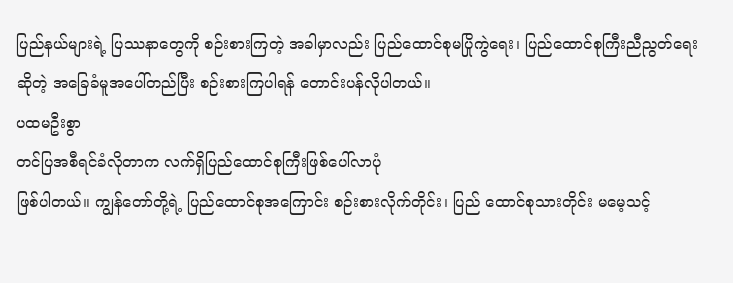ပြည်နယ်များရဲ့ ပြဿနာတွေကို စဉ်းစားကြတဲ့ အခါမှာလည်း ပြည်ထောင်စုမပြိုကွဲရေး၊ ပြည်ထောင်စုကြီးညီညွတ်ရေး ဆိုတဲ့ အခြေခံမူအပေါ်တည်ပြီး စဉ်းစားကြပါရန် တောင်းပန်လိုပါတယ်။
ပထမဦးစွာ
တင်ပြအစီရင်ခံလိုတာက လက်ရှိပြည်ထောင်စုကြီးဖြစ်ပေါ်လာပုံ
ဖြစ်ပါတယ်။ ကျွန်တော်တို့ရဲ့ ပြည်ထောင်စုအကြောင်း စဉ်းစားလိုက်တိုင်း၊ ပြည် ထောင်စုသားတိုင်း မမေ့သင့်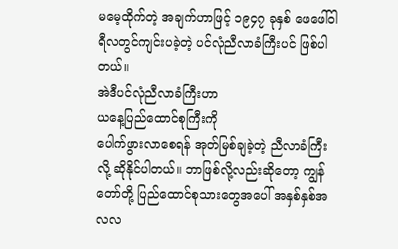မမေ့ထိုက်တဲ့ အချက်ဟာဖြင့် ၁၉၄၇ ခုနှစ် ဖေဖေါ်ဝါ ရီလတွင်ကျင်းပခဲ့တဲ့ ပင်လုံညီလာခံကြီးပင် ဖြစ်ပါတယ်။
အဲဒီပင်လုံညီလာခံကြီးဟာ
ယနေ့ပြည်ထောင်စုကြီးကို
ပေါက်ဖွားလာစေရန် အုတ်မြစ်ချခဲ့တဲ့ ညီလာခံကြီးလို့ ဆိုနိုင်ပါတယ်။ ဘာဖြစ်လို့လည်းဆိုတော့ ကျွန် တော်တို့ ပြည်ထောင်စုသားတွေအပေါ် အနှစ်နှစ်အလလ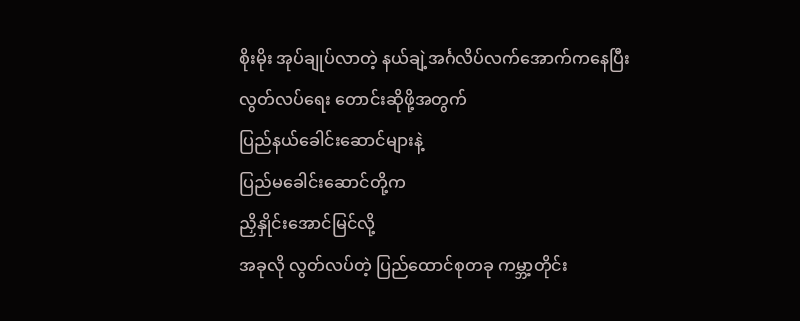စိုးမိုး အုပ်ချုပ်လာတဲ့ နယ်ချဲ့အင်္ဂလိပ်လက်အောက်ကနေပြီး
လွတ်လပ်ရေး တောင်းဆိုဖို့အတွက်
ပြည်နယ်ခေါင်းဆောင်များနဲ့
ပြည်မခေါင်းဆောင်တို့က
ညှိနှိုင်းအောင်မြင်လို့
အခုလို လွတ်လပ်တဲ့ ပြည်ထောင်စုတခု ကမ္ဘာ့တိုင်း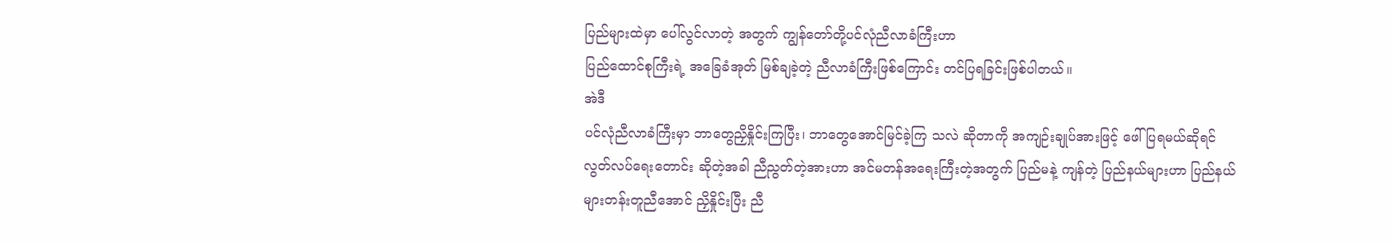ပြည်များထဲမှာ ပေါ်လွင်လာတဲ့ အတွက် ကျွန်တော်တို့ပင်လုံညီလာခံကြီးဟာ
ပြည်ထောင်စုကြီးရဲ့ အခြေခံအုတ် မြစ်ချခဲ့တဲ့ ညီလာခံကြီးဖြစ်ကြောင်း တင်ပြရခြင်းဖြစ်ပါတယ်။
အဲဒီ
ပင်လုံညီလာခံကြီးမှာ ဘာတွေညှိနှိုင်းကြပြီး၊ ဘာတွေအောင်မြင်ခဲ့ကြ သလဲ ဆိုတာကို အကျဉ်းချုပ်အားဖြင့် ဖေါ်ပြရမယ်ဆိုရင် လွတ်လပ်ရေးတောင်း ဆိုတဲ့အခါ ညီညွတ်တဲ့အားဟာ အင်မတန်အရေးကြီးတဲ့အတွက် ပြည်မနဲ့ ကျန်တဲ့ ပြည်နယ်များဟာ ပြည်နယ်များတန်းတူညီအောင် ညှိနှိုင်းပြီး ညီ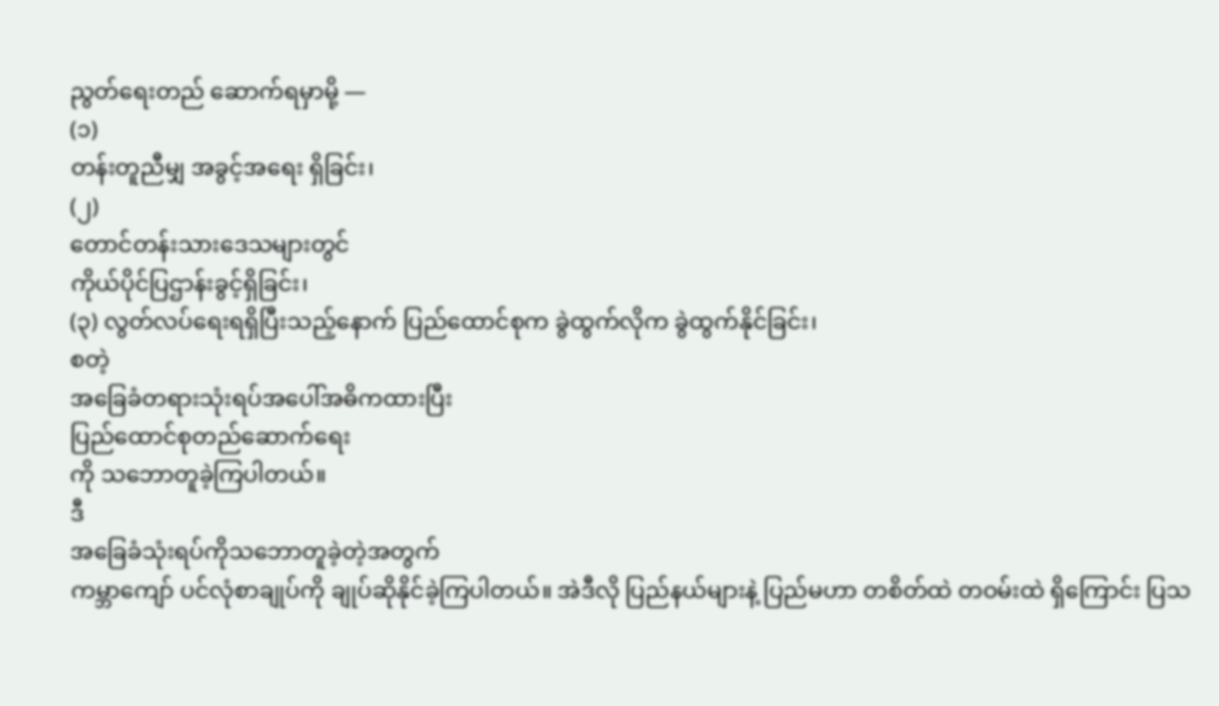ညွတ်ရေးတည် ဆောက်ရမှာမို့ —
(၁)
တန်းတူညီမျှ အခွင့်အရေး ရှိခြင်း၊
(၂)
တောင်တန်းသားဒေသများတွင်
ကိုယ်ပိုင်ပြဌာန်းခွင့်ရှိခြင်း၊
(၃) လွတ်လပ်ရေးရရှိပြီးသည့်နောက် ပြည်ထောင်စုက ခွဲထွက်လိုက ခွဲထွက်နိုင်ခြင်း၊
စတဲ့
အခြေခံတရားသုံးရပ်အပေါ်အဓိကထားပြီး
ပြည်ထောင်စုတည်ဆောက်ရေး
ကို သဘောတူခဲ့ကြပါတယ်။
ဒီ
အခြေခံသုံးရပ်ကိုသဘောတူခဲ့တဲ့အတွက်
ကမ္ဘာကျော် ပင်လုံစာချုပ်ကို ချုပ်ဆိုနိုင်ခဲ့ကြပါတယ်။ အဲဒီလို ပြည်နယ်များနဲ့ ပြည်မဟာ တစိတ်ထဲ တဝမ်းထဲ ရှိကြောင်း ပြသ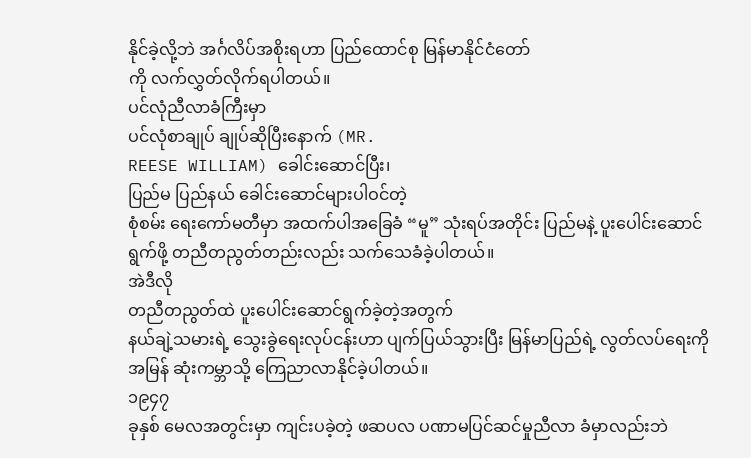နိုင်ခဲ့လို့ဘဲ အင်္ဂလိပ်အစိုးရဟာ ပြည်ထောင်စု မြန်မာနိုင်ငံတော်
ကို လက်လွှတ်လိုက်ရပါတယ်။
ပင်လုံညီလာခံကြီးမှာ
ပင်လုံစာချုပ် ချုပ်ဆိုပြီးနောက် (MR.
REESE WILLIAM) ခေါင်းဆောင်ပြီး၊
ပြည်မ ပြည်နယ် ခေါင်းဆောင်များပါဝင်တဲ့
စုံစမ်း ရေးကော်မတီမှာ အထက်ပါအခြေခံ “မူ” သုံးရပ်အတိုင်း ပြည်မနဲ့ ပူးပေါင်းဆောင် ရွက်ဖို့ တညီတညွတ်တည်းလည်း သက်သေခံခဲ့ပါတယ်။
အဲဒီလို
တညီတညွတ်ထဲ ပူးပေါင်းဆောင်ရွက်ခဲ့တဲ့အတွက်
နယ်ချဲ့သမားရဲ့ သွေးခွဲရေးလုပ်ငန်းဟာ ပျက်ပြယ်သွားပြီး မြန်မာပြည်ရဲ့ လွတ်လပ်ရေးကို အမြန် ဆုံးကမ္ဘာသို့ ကြေညာလာနိုင်ခဲ့ပါတယ်။
၁၉၄၇
ခုနှစ် မေလအတွင်းမှာ ကျင်းပခဲ့တဲ့ ဖဆပလ ပဏာမပြင်ဆင်မှုညီလာ ခံမှာလည်းဘဲ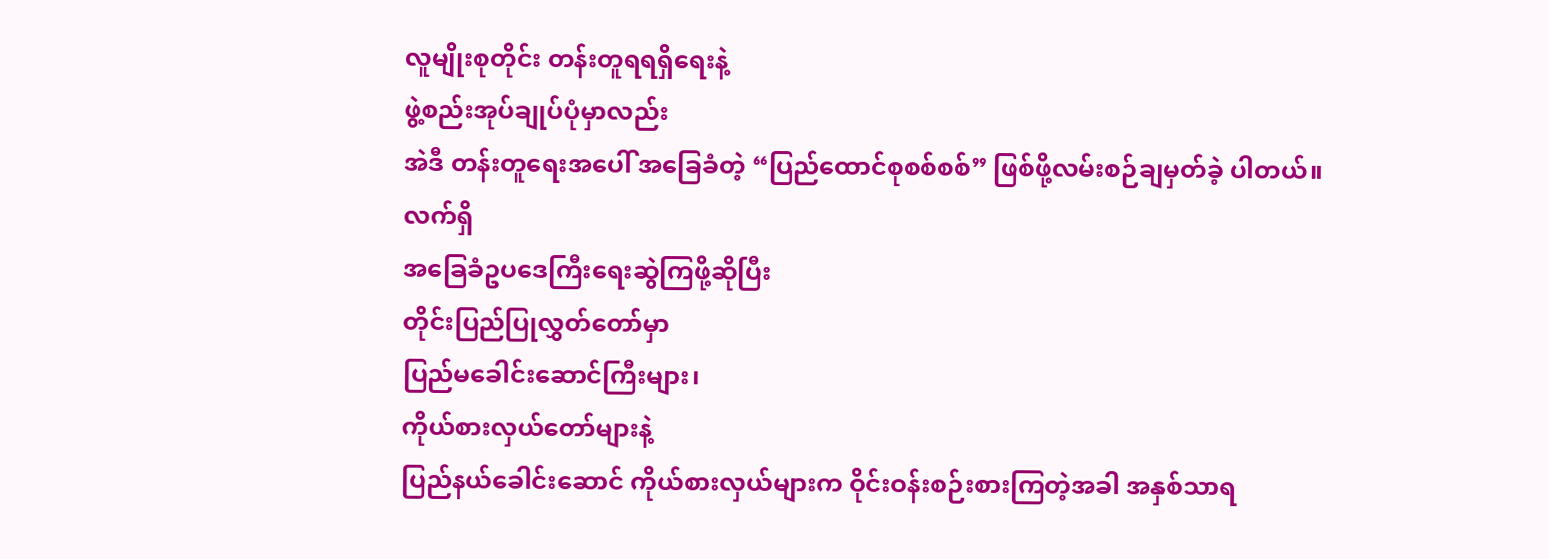လူမျိုးစုတိုင်း တန်းတူရရရှိရေးနဲ့
ဖွဲ့စည်းအုပ်ချုပ်ပုံမှာလည်း
အဲဒီ တန်းတူရေးအပေါ် အခြေခံတဲ့ “ပြည်ထောင်စုစစ်စစ်” ဖြစ်ဖို့လမ်းစဉ်ချမှတ်ခဲ့ ပါတယ်။
လက်ရှိ
အခြေခံဥပဒေကြီးရေးဆွဲကြဖို့ဆိုပြီး
တိုင်းပြည်ပြုလွှတ်တော်မှာ
ပြည်မခေါင်းဆောင်ကြီးများ၊
ကိုယ်စားလှယ်တော်များနဲ့
ပြည်နယ်ခေါင်းဆောင် ကိုယ်စားလှယ်များက ဝိုင်းဝန်းစဉ်းစားကြတဲ့အခါ အနှစ်သာရ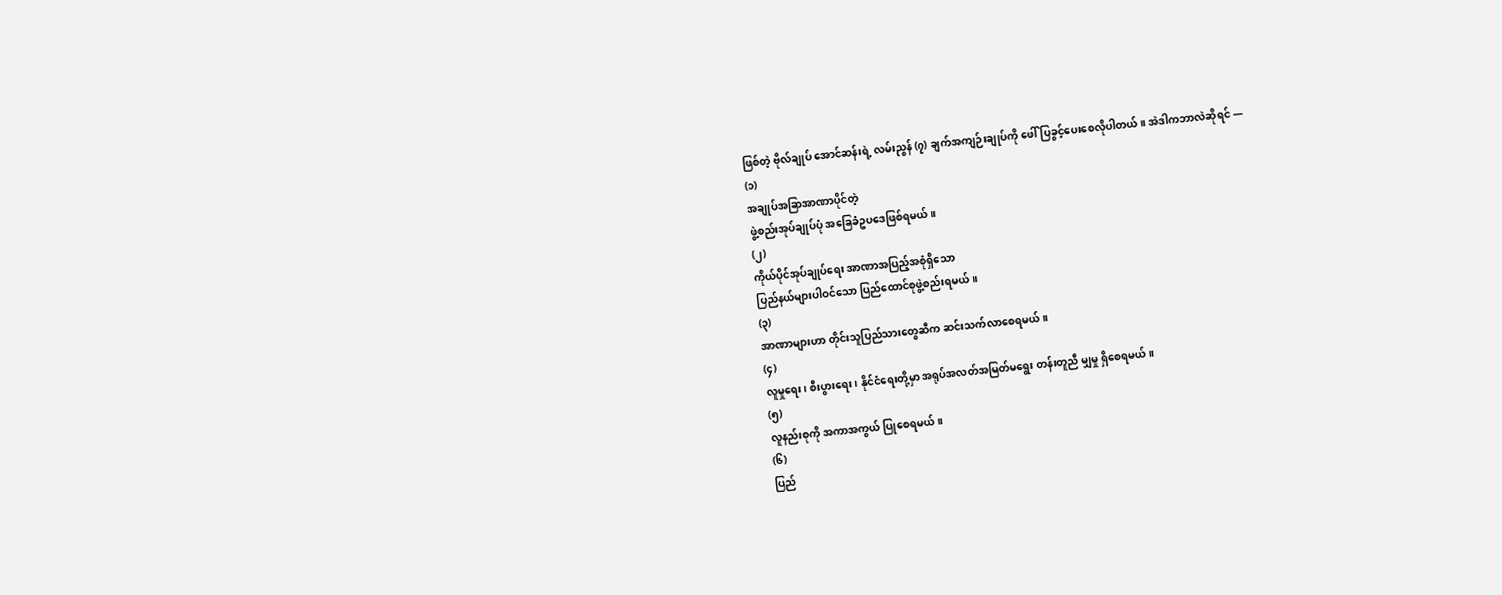ဖြစ်တဲ့ ဗိုလ်ချုပ် အောင်ဆန်းရဲ့ လမ်းညွန် (၇) ချက်အကျဉ်းချုပ်ကို ဖေါ်ပြခွင့်ပေးစေလိုပါတယ်။ အဲဒါကဘာလဲဆိုရင် —
(၁)
အချုပ်အခြာအာဏာပိုင်တဲ့
ဖွဲ့စည်းအုပ်ချုပ်ပုံ အခြေခံဥပဒေဖြစ်ရမယ်။
(၂)
ကိုယ်ပိုင်အုပ်ချုပ်ရေး အာဏာအပြည့်အစုံရှိသော
ပြည်နယ်များပါဝင်သော ပြည်ထောင်စုဖွဲ့စည်းရမယ်။
(၃)
အာဏာများဟာ တိုင်းသူပြည်သားတွေဆီက ဆင်းသက်လာစေရမယ်။
(၄)
လူမှုရေး၊ စီးပွားရေး၊ နိုင်ငံရေးတို့မှာ အရုပ်အလတ်အမြတ်မရွေး တန်းတူညီ မျှမှု ရှိစေရမယ်။
(၅)
လူနည်းစုကို အကာအကွယ် ပြုစေရမယ်။
(၆)
ပြည်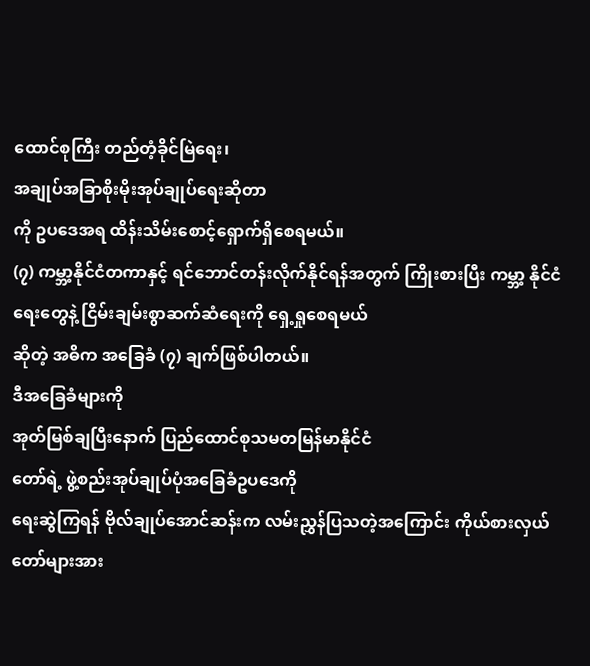ထောင်စုကြီး တည်တံ့ခိုင်မြဲရေး၊
အချုပ်အခြာစိုးမိုးအုပ်ချုပ်ရေးဆိုတာ
ကို ဥပဒေအရ ထိန်းသိမ်းစောင့်ရှောက်ရှိစေရမယ်။
(၇) ကမ္ဘာ့နိုင်ငံတကာနှင့် ရင်ဘောင်တန်းလိုက်နိုင်ရန်အတွက် ကြိုးစားပြီး ကမ္ဘာ့ နိုင်ငံရေးတွေနဲ့ ငြိမ်းချမ်းစွာဆက်ဆံရေးကို ရှေ့ရှုစေရမယ်
ဆိုတဲ့ အဓိက အခြေခံ (၇) ချက်ဖြစ်ပါတယ်။
ဒီအခြေခံများကို
အုတ်မြစ်ချပြီးနောက် ပြည်ထောင်စုသမတမြန်မာနိုင်ငံ
တော်ရဲ့ ဖွဲ့စည်းအုပ်ချုပ်ပုံအခြေခံဥပဒေကို
ရေးဆွဲကြရန် ဗိုလ်ချုပ်အောင်ဆန်းက လမ်းညွှန်ပြသတဲ့အကြောင်း ကိုယ်စားလှယ်တော်များအား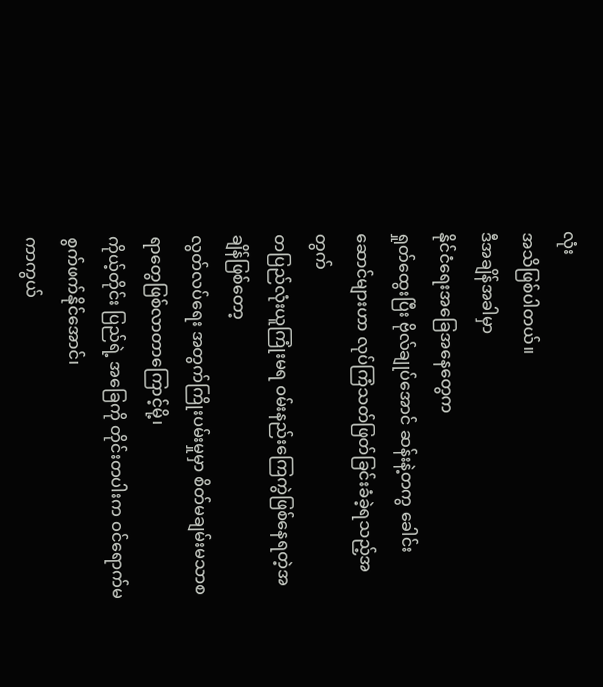လုံး
အသိဖြစ်ပါတယ်။
ဒီအချိန်အခါမှာ
နိုင်ငံရေးအခြေအနေတွေက
ရှုတ်ထွေးပြီး ဗိုလ်ချုပ်အောင် ဆန်းနဲ့တကွ ခေါင်းဆောင်များဟာ လုပ်ကြံသတ်ဖြတ်ခြင်းခံခဲ့ရသည့်အတွက်
တပြည်လုံးယူကြုံးမရ ဝမ်းနည်းကြေကွဲဖြစ်နေရတဲ့အချိန်ဖြစ်တော့
လွတ်လပ်ရေး အတွက်ကြိုးပမ်းမှုမှာ စိတ်မချမ်းမသာစရာတွေဖြစ်လာတာကြောင့်မို့၊
ကိုယ့်တိုင်း ပြည်ရဲ့ အခြေကို တိုင်းတပါးက ဝင်ရောက်မစွက်ဖက်နိုင်အောင်၊
ကာကွယ်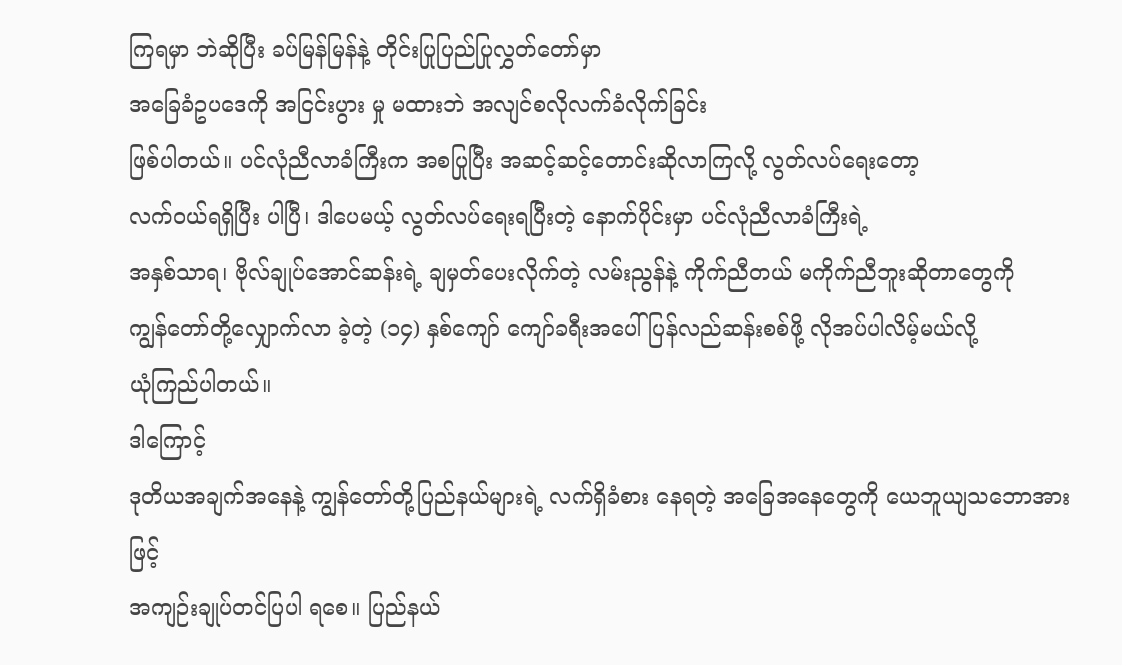ကြရမှာ ဘဲဆိုပြီး ခပ်မြန်မြန်နဲ့ တိုင်းပြုပြည်ပြုလွှတ်တော်မှာ
အခြေခံဥပဒေကို အငြင်းပွား မှု မထားဘဲ အလျင်စလိုလက်ခံလိုက်ခြင်း
ဖြစ်ပါတယ်။ ပင်လုံညီလာခံကြီးက အစပြုပြီး အဆင့်ဆင့်တောင်းဆိုလာကြလို့ လွတ်လပ်ရေးတော့
လက်ဝယ်ရရှိပြီး ပါပြီ၊ ဒါပေမယ့် လွတ်လပ်ရေးရပြီးတဲ့ နောက်ပိုင်းမှာ ပင်လုံညီလာခံကြီးရဲ့
အနှစ်သာရ၊ ဗိုလ်ချုပ်အောင်ဆန်းရဲ့ ချမှတ်ပေးလိုက်တဲ့ လမ်းညွန်နဲ့ ကိုက်ညီတယ် မကိုက်ညီဘူးဆိုတာတွေကို
ကျွန်တော်တို့လျှောက်လာ ခဲ့တဲ့ (၁၄) နှစ်ကျော် ကျော်ခရီးအပေါ်ပြန်လည်ဆန်းစစ်ဖို့ လိုအပ်ပါလိမ့်မယ်လို့
ယုံကြည်ပါတယ်။
ဒါကြောင့်
ဒုတိယအချက်အနေနဲ့ ကျွန်တော်တို့ပြည်နယ်များရဲ့ လက်ရှိခံစား နေရတဲ့ အခြေအနေတွေကို ယေဘူယျသဘောအားဖြင့်
အကျဉ်းချုပ်တင်ပြပါ ရစေ။ ပြည်နယ်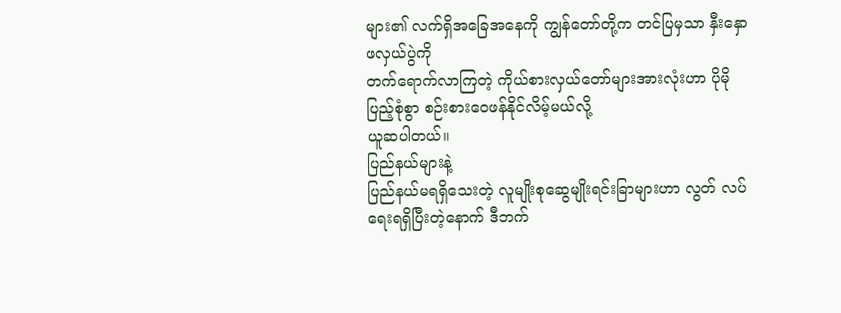များ၏ လက်ရှိအခြေအနေကို ကျွန်တော်တို့က တင်ပြမှသာ နှီးနှောဖလှယ်ပွဲကို
တက်ရောက်လာကြတဲ့ ကိုယ်စားလှယ်တော်များအားလုံးဟာ ပိုမိုပြည့်စုံစွာ စဉ်းစားဝေဖန်နိုင်လိမ့်မယ်လို့
ယူဆပါတယ်။
ပြည်နယ်များနဲ့
ပြည်နယ်မရရှိသေးတဲ့ လူမျိုးစုဆွေမျိုးရင်းခြာများဟာ လွတ် လပ်ရေးရရှိပြီးတဲ့နောက် ဒီဘက်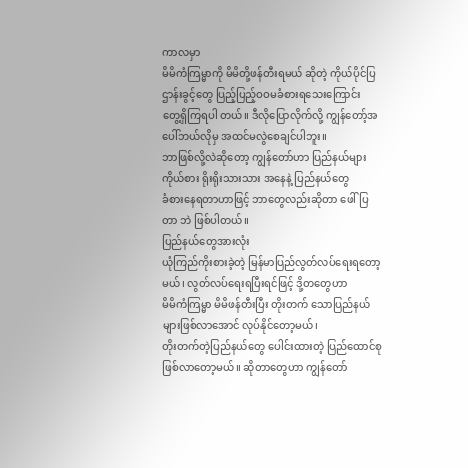ကာလမှာ
မိမိကံကြမ္မာကို မိမိတို့ဖန်တီးရမယ် ဆိုတဲ့ ကိုယ်ပိုင်ပြဌာန်းခွင့်တွေ ပြည့်ပြည့်ဝဝမခံစားရသေးကြောင်း
တွေ့ရှိကြရပါ တယ်။ ဒီလိုပြောလိုက်လို့ ကျွန်တော့်အပေါ်ဘယ်လိုမှ အထင်မလွဲစေချင်ပါဘူး။
ဘာဖြစ်လို့လဲဆိုတော့ ကျွန်တော်ဟာ ပြည်နယ်များကိုယ်စား ရိုးရိုးသားသား အနေနဲ့ ပြည်နယ်တွေ
ခံစားနေရတာဟာဖြင့် ဘာတွေလည်းဆိုတာ ဖေါ်ပြတာ ဘဲ ဖြစ်ပါတယ်။
ပြည်နယ်တွေအားလုံး
ယုံကြည်ကိုးစားခဲ့တဲ့ မြန်မာပြည်လွတ်လပ်ရေးရတော့ မယ်၊ လွတ်လပ်ရေးရပြီးရင်ဖြင့် ဒို့တတွေဟာ
မိမိကံကြမ္မာ မိမိဖန်တီးပြီး တိုးတက် သောပြည်နယ်များဖြစ်လာအောင် လုပ်နိုင်တော့မယ်၊
တိုးတက်တဲ့ပြည်နယ်တွေ ပေါင်းထားတဲ့ ပြည်ထောင်စုဖြစ်လာတော့မယ်။ ဆိုတာတွေဟာ ကျွန်တော်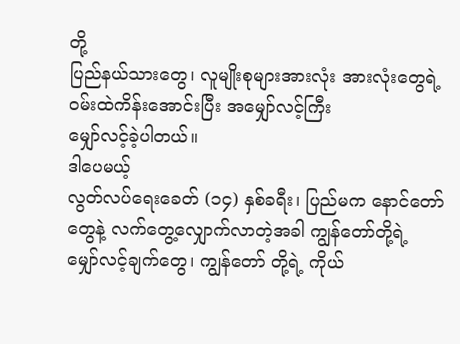တို့
ပြည်နယ်သားတွေ၊ လူမျိုးစုများအားလုံး အားလုံးတွေရဲ့ ဝမ်းထဲကိန်းအောင်းပြီး အမျှော်လင့်ကြီး
မျှော်လင့်ခဲ့ပါတယ်။
ဒါပေမယ့်
လွတ်လပ်ရေးခေတ် (၁၄) နှစ်ခရီး၊ ပြည်မက နောင်တော်တွေနဲ့ လက်တွေ့လျှောက်လာတဲ့အခါ ကျွန်တော်တို့ရဲ့
မျှော်လင့်ချက်တွေ၊ ကျွန်တော် တို့ရဲ့ ကိုယ်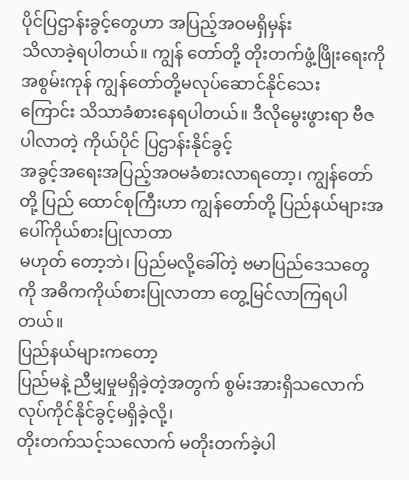ပိုင်ပြဌာန်းခွင့်တွေဟာ အပြည့်အဝမရှိမှန်း
သိလာခဲ့ရပါတယ်။ ကျွန် တော်တို့ တိုးတက်ဖွံ့ဖြိုးရေးကို အစွမ်းကုန် ကျွန်တော်တို့မလုပ်ဆောင်နိုင်သေး
ကြောင်း သိသာခံစားနေရပါတယ်။ ဒီလိုမွေးဖွားရာ ဗီဇပါလာတဲ့ ကိုယ်ပိုင် ပြဌာန်းနိုင်ခွင့်
အခွင့်အရေးအပြည့်အဝမခံစားလာရတော့၊ ကျွန်တော်တို့ ပြည် ထောင်စုကြီးဟာ ကျွန်တော်တို့ ပြည်နယ်များအပေါ်ကိုယ်စားပြုလာတာ
မဟုတ် တော့ဘဲ၊ ပြည်မလို့ခေါ်တဲ့ ဗမာပြည်ဒေသတွေကို အဓိကကိုယ်စားပြုလာတာ တွေ့မြင်လာကြရပါတယ်။
ပြည်နယ်များကတော့
ပြည်မနဲ့ ညီမျှမှုမရှိခဲ့တဲ့အတွက် စွမ်းအားရှိသလောက် လုပ်ကိုင်နိုင်ခွင့်မရှိခဲ့လို့၊
တိုးတက်သင့်သလောက် မတိုးတက်ခဲ့ပါ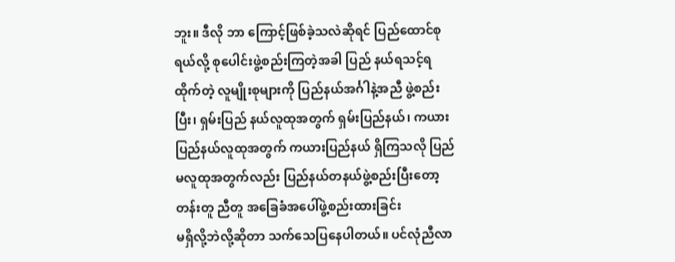ဘူး။ ဒီလို ဘာ ကြောင့်ဖြစ်ခဲ့သလဲဆိုရင် ပြည်ထောင်စုရယ်လို့ စုပေါင်းဖွဲ့စည်းကြတဲ့အခါ ပြည် နယ်ရသင့်ရထိုက်တဲ့ လူမျိုးစုများကို ပြည်နယ်အင်္ဂါနဲ့အညီ ဖွဲ့စည်းပြီး၊ ရှမ်းပြည် နယ်လူထုအတွက် ရှမ်းပြည်နယ်၊ ကယားပြည်နယ်လူထုအတွက် ကယားပြည်နယ် ရှိကြသလို ပြည်မလူထုအတွက်လည်း ပြည်နယ်တနယ်ဖွဲ့စည်းပြီးတော့
တန်းတူ ညီတူ အခြေခံအပေါ်ဖွဲ့စည်းထားခြင်း
မရှိလို့ဘဲလို့ဆိုတာ သက်သေပြနေပါတယ်။ ပင်လုံညီလာ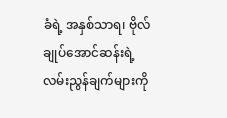ခံရဲ့ အနှစ်သာရ၊ ဗိုလ်ချုပ်အောင်ဆန်းရဲ့ လမ်းညွန်ချက်များကို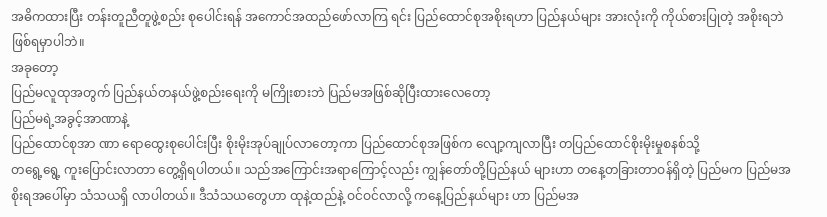အဓိကထားပြီး တန်းတူညီတူဖွဲ့စည်း စုပေါင်းရန် အကောင်အထည်ဖော်လာကြ ရင်း ပြည်ထောင်စုအစိုးရဟာ ပြည်နယ်များ အားလုံးကို ကိုယ်စားပြုတဲ့ အစိုးရဘဲ ဖြစ်ရမှာပါဘဲ။
အခုတော့
ပြည်မလူထုအတွက် ပြည်နယ်တနယ်ဖွဲ့စည်းရေးကို မကြိုးစားဘဲ ပြည်မအဖြစ်ဆိုပြီးထားလေတော့
ပြည်မရဲ့အခွင့်အာဏာနဲ့
ပြည်ထောင်စုအာ ဏာ ရောထွေးစုပေါင်းပြီး စိုးမိုးအုပ်ချုပ်လာတော့ကာ ပြည်ထောင်စုအဖြစ်က လျော့ကျလာပြီး တပြည်ထောင်စိုးမိုးမှုစနစ်သို့
တရွေ့ရွေ့ ကူးပြောင်းလာတာ တွေ့ရှိရပါတယ်။ သည်အကြောင်းအရာကြောင့်လည်း ကျွန်တော်တို့ပြည်နယ် များဟာ တနေ့တခြားတာဝန်ရှိတဲ့ ပြည်မက ပြည်မအစိုးရအပေါ်မှာ သံသယရှိ လာပါတယ်။ ဒီသံသယတွေဟာ ထုနဲ့ထည်နဲ့ ဝင်ဝင်လာလို့ ကနေ့ပြည်နယ်များ ဟာ ပြည်မအ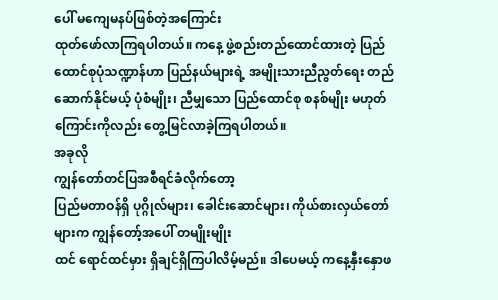ပေါ် မကျေမနပ်ဖြစ်တဲ့အကြောင်း
ထုတ်ဖော်လာကြရပါတယ်။ ကနေ့ ဖွဲ့စည်းတည်ထောင်ထားတဲ့ ပြည်ထောင်စုပုံသဏ္ဍာန်ဟာ ပြည်နယ်များရဲ့ အမျိုးသားညီညွတ်ရေး တည်ဆောက်နိုင်မယ့် ပုံစံမျိုး၊ ညီမျှသော ပြည်ထောင်စု စနစ်မျိုး မဟုတ်ကြောင်းကိုလည်း တွေ့မြင်လာခဲ့ကြရပါတယ်။
အခုလို
ကျွန်တော်တင်ပြအစီရင်ခံလိုက်တော့
ပြည်မတာဝန်ရှိ ပုဂ္ဂိုလ်များ၊ ခေါင်းဆောင်များ၊ ကိုယ်စားလှယ်တော်များက ကျွန်တော့်အပေါ် တမျိုးမျိုး
ထင် ရောင်ထင်မှား ရှိချင်ရှိကြပါလိမ့်မည်။ ဒါပေမယ့် ကနေ့နှီးနှောဖ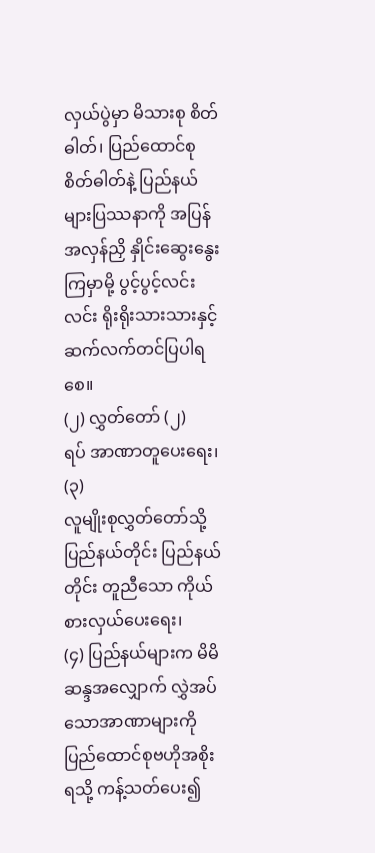လှယ်ပွဲမှာ မိသားစု စိတ်ဓါတ်၊ ပြည်ထောင်စုစိတ်ဓါတ်နဲ့ ပြည်နယ်များပြဿနာကို အပြန်အလှန်ညှိ နှိုင်းဆွေးနွေးကြမှာမို့ ပွင့်ပွင့်လင်းလင်း ရိုးရိုးသားသားနှင့် ဆက်လက်တင်ပြပါရစေ။
(၂) လွှတ်တော် (၂)
ရပ် အာဏာတူပေးရေး၊
(၃)
လူမျိုးစုလွှတ်တော်သို့
ပြည်နယ်တိုင်း ပြည်နယ်တိုင်း တူညီသော ကိုယ် စားလှယ်ပေးရေး၊
(၄) ပြည်နယ်များက မိမိဆန္ဒအလျှောက် လွှဲအပ်သောအာဏာများကို ပြည်ထောင်စုဗဟိုအစိုးရသို့ ကန့်သတ်ပေး၍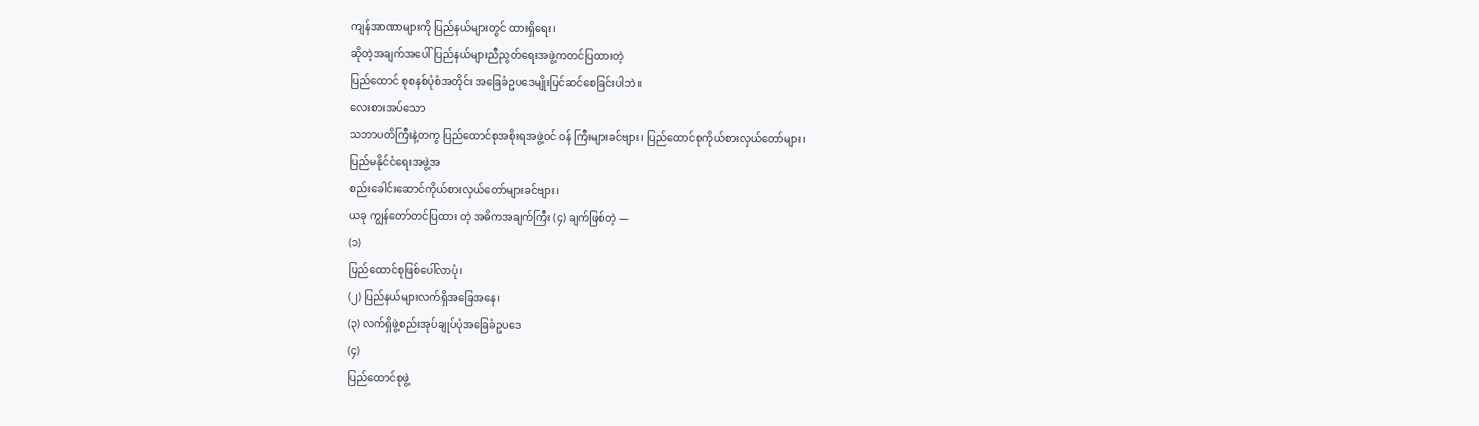ကျန်အာဏာများကို ပြည်နယ်များတွင် ထားရှိရေး၊
ဆိုတဲ့အချက်အပေါ်ပြည်နယ်များညီညွတ်ရေးအဖွဲ့ကတင်ပြထားတဲ့
ပြည်ထောင် စုစနစ်ပုံစံအတိုင်း အခြေခံဥပဒေမျိုးပြင်ဆင်စေခြင်းပါဘဲ။
လေးစားအပ်သော
သဘာပတိကြီးနဲ့တကွ ပြည်ထောင်စုအစိုးရအဖွဲ့ဝင် ဝန် ကြီးများခင်ဗျား၊ ပြည်ထောင်စုကိုယ်စားလှယ်တော်များ၊
ပြည်မနိုင်ငံရေးအဖွဲ့အ
စည်းခေါင်းဆောင်ကိုယ်စားလှယ်တော်များခင်ဗျား၊
ယခု ကျွန်တော်တင်ပြထား တဲ့ အဓိကအချက်ကြီး (၄) ချက်ဖြစ်တဲ့ —
(၁)
ပြည်ထောင်စုဖြစ်ပေါ်လာပုံ၊
(၂) ပြည်နယ်များလက်ရှိအခြေအနေ၊
(၃) လက်ရှိဖွဲ့စည်းအုပ်ချုပ်ပုံအခြေခံဥပဒေ
(၄)
ပြည်ထောင်စုဖွဲ့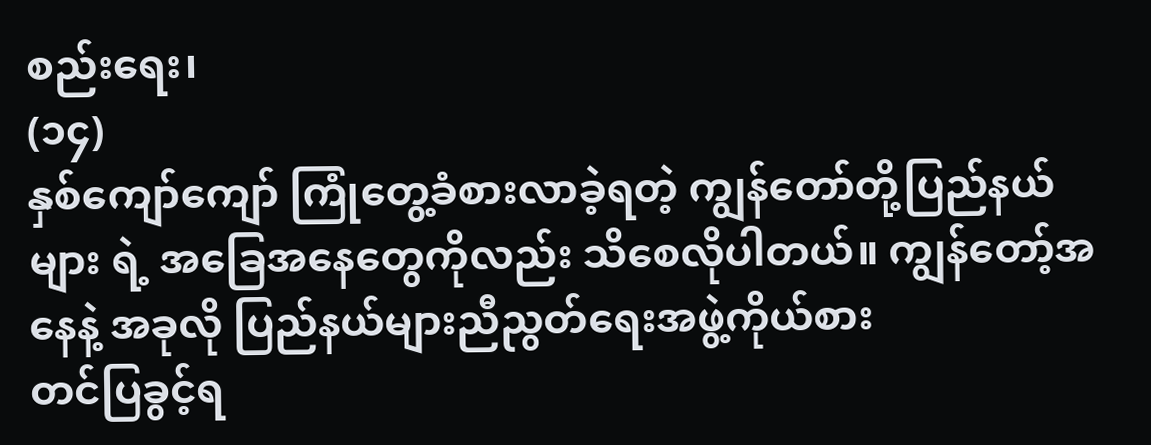စည်းရေး၊
(၁၄)
နှစ်ကျော်ကျော် ကြုံတွေ့ခံစားလာခဲ့ရတဲ့ ကျွန်တော်တို့ပြည်နယ်များ ရဲ့ အခြေအနေတွေကိုလည်း သိစေလိုပါတယ်။ ကျွန်တော့်အနေနဲ့ အခုလို ပြည်နယ်များညီညွတ်ရေးအဖွဲ့ကိုယ်စား
တင်ပြခွင့်ရ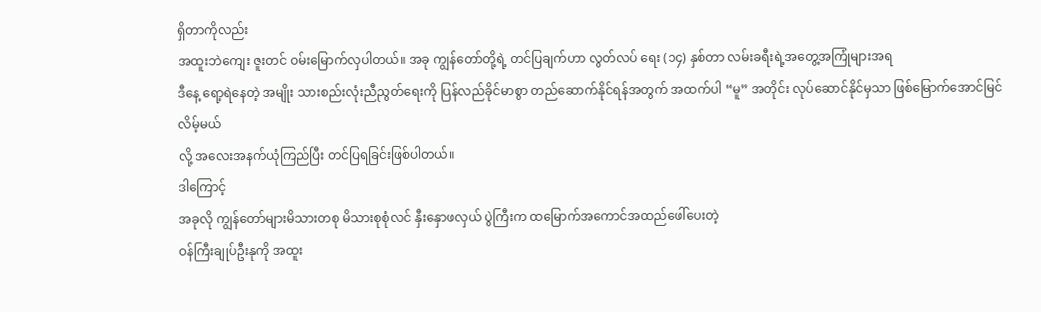ရှိတာကိုလည်း
အထူးဘဲကျေး ဇူးတင် ဝမ်းမြောက်လှပါတယ်။ အခု ကျွန်တော်တို့ရဲ့ တင်ပြချက်ဟာ လွတ်လပ် ရေး (၁၄) နှစ်တာ လမ်းခရီးရဲ့အတွေ့အကြုံများအရ
ဒီနေ့ ရော့ရဲနေတဲ့ အမျိုး သားစည်းလုံးညီညွတ်ရေးကို ပြန်လည်ခိုင်မာစွာ တည်ဆောက်နိုင်ရန်အတွက် အထက်ပါ “မူ” အတိုင်း လုပ်ဆောင်နိုင်မှသာ ဖြစ်မြောက်အောင်မြင်လိမ့်မယ်
လို့ အလေးအနက်ယုံကြည်ပြီး တင်ပြရခြင်းဖြစ်ပါတယ်။
ဒါကြောင့်
အခုလို ကျွန်တော်များမိသားတစု မိသားစုစုံလင် နှီးနှောဖလှယ် ပွဲကြီးက ထမြောက်အကောင်အထည်ဖေါ်ပေးတဲ့
ဝန်ကြီးချုပ်ဦးနုကို အထူး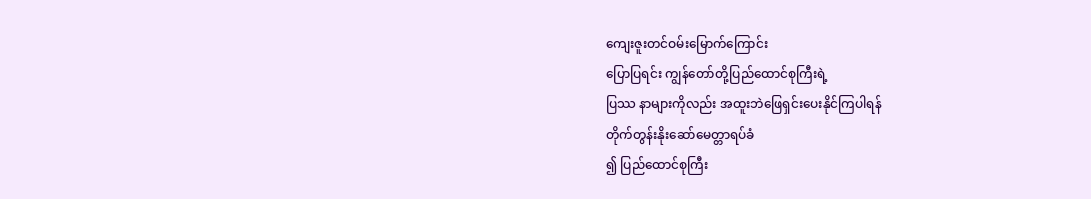ကျေးဇူးတင်ဝမ်းမြောက်ကြောင်း
ပြောပြရင်း ကျွန်တော်တို့ပြည်ထောင်စုကြီးရဲ့
ပြဿ နာများကိုလည်း အထူးဘဲဖြေရှင်းပေးနိုင်ကြပါရန်
တိုက်တွန်းနိုးဆော်မေတ္တာရပ်ခံ
၍ ပြည်ထောင်စုကြီး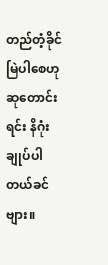တည်တံ့ခိုင်မြဲပါစေဟု
ဆုတောင်းရင်း နိဂုံးချုပ်ပါတယ်ခင်ဗျား။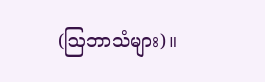(ဩဘာသံများ)။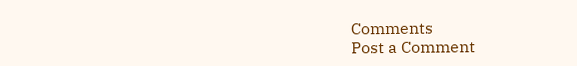Comments
Post a Comment